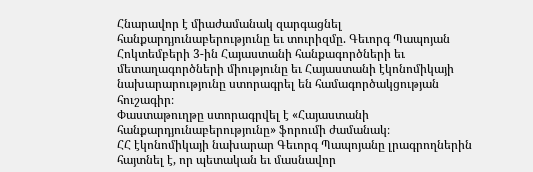Հնարավոր է միաժամանակ զարգացնել հանքարդյունաբերությունը եւ տուրիզմը. Գեւորգ Պապոյան
Հոկտեմբերի 3-ին Հայաստանի հանքագործների եւ մետաղագործների միությունը եւ Հայաստանի էկոնոմիկայի նախարարությունը ստորագրել են համագործակցության հուշագիր։
Փաստաթուղթը ստորագրվել է «Հայաստանի հանքարդյունաբերությունը» ֆորումի ժամանակ։
ՀՀ էկոնոմիկայի նախարար Գեւորգ Պապոյանը լրագրողներին հայտնել է, որ պետական եւ մասնավոր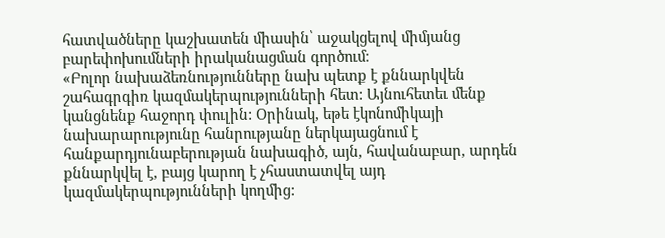հատվածները կաշխատեն միասին՝ աջակցելով միմյանց բարեփոխումների իրականացման գործում։
«Բոլոր նախաձեռնությունները նախ պետք է քննարկվեն շահագրգիռ կազմակերպությունների հետ: Այնուհետեւ մենք կանցնենք հաջորդ փուլին: Օրինակ, եթե էկոնոմիկայի նախարարությունը հանրությանը ներկայացնում է հանքարդյունաբերության նախագիծ, այն, հավանաբար, արդեն քննարկվել է, բայց կարող է չհաստատվել այդ կազմակերպությունների կողմից: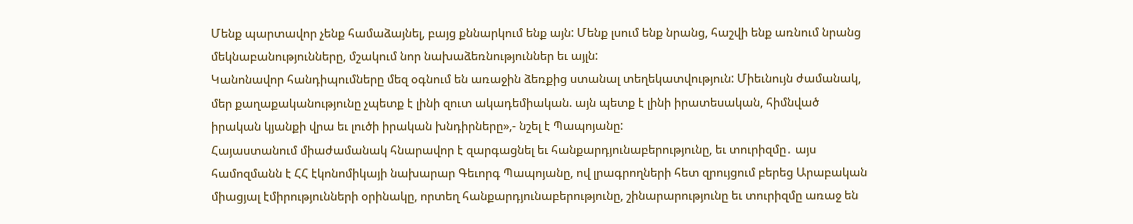Մենք պարտավոր չենք համաձայնել, բայց քննարկում ենք այն: Մենք լսում ենք նրանց, հաշվի ենք առնում նրանց մեկնաբանությունները, մշակում նոր նախաձեռնություններ եւ այլն:
Կանոնավոր հանդիպումները մեզ օգնում են առաջին ձեռքից ստանալ տեղեկատվություն: Միեւնույն ժամանակ, մեր քաղաքականությունը չպետք է լինի զուտ ակադեմիական. այն պետք է լինի իրատեսական, հիմնված իրական կյանքի վրա եւ լուծի իրական խնդիրները»,- նշել է Պապոյանը:
Հայաստանում միաժամանակ հնարավոր է զարգացնել եւ հանքարդյունաբերությունը, եւ տուրիզմը․ այս համոզմանն է ՀՀ էկոնոմիկայի նախարար Գեւորգ Պապոյանը, ով լրագրողների հետ զրույցում բերեց Արաբական միացյալ էմիրությունների օրինակը, որտեղ հանքարդյունաբերությունը, շինարարությունը եւ տուրիզմը առաջ են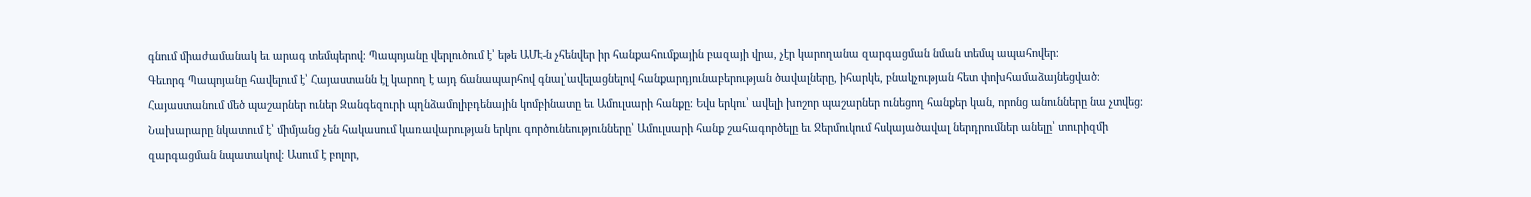գնում միաժամանակ եւ արագ տեմպերով։ Պապոյանը վերլուծում է՝ եթե ԱՄԷ-ն չհենվեր իր հանքահումքային բազայի վրա, չէր կարողանա զարգացման նման տեմպ ապահովեր։
Գեւորգ Պապոյանը հավելում է՝ Հայաստանն էլ կարող է այդ ճանապարհով գնալ՝ավելացնելով հանքարդյունաբերության ծավալները, իհարկե, բնակչության հետ փոխհամաձայնեցված։ Հայաստանում մեծ պաշարներ ուներ Զանգեզուրի պղնձամոլիբդենային կոմբինատը եւ Ամուլսարի հանքը։ Եվս երկու՝ ավելի խոշոր պաշարներ ունեցող հանքեր կան, որոնց անունները նա չտվեց։ Նախարարը նկատում է՝ միմյանց չեն հակասում կառավարության երկու գործունեությունները՝ Ամուլսարի հանք շահագործելը եւ Ջերմուկում հսկայածավալ ներդրումներ անելը՝ տուրիզմի զարգացման նպատակով։ Ասում է բոլոր,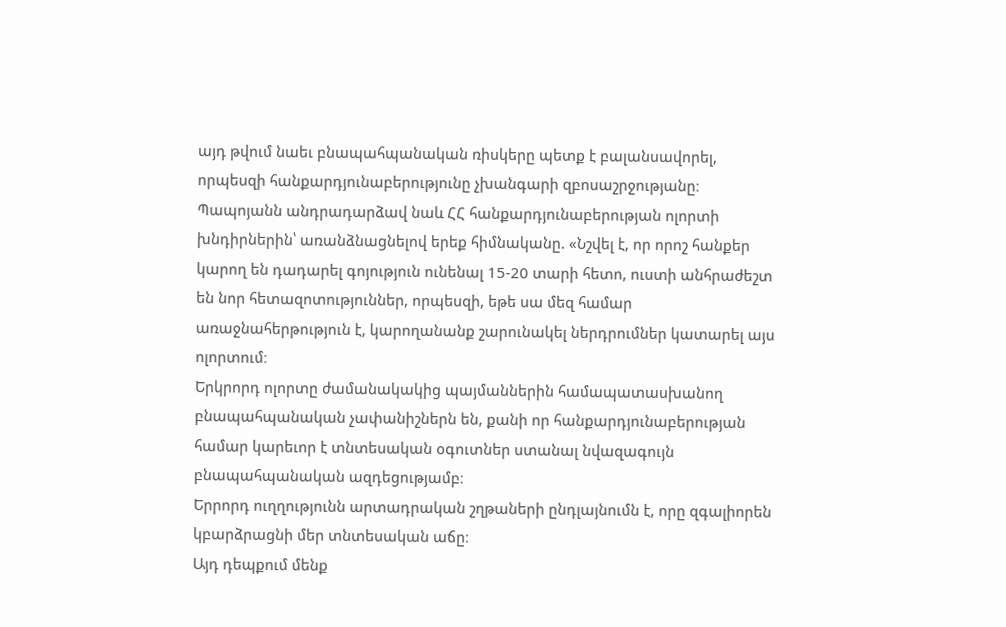այդ թվում նաեւ բնապահպանական ռիսկերը պետք է բալանսավորել, որպեսզի հանքարդյունաբերությունը չխանգարի զբոսաշրջությանը։
Պապոյանն անդրադարձավ նաև ՀՀ հանքարդյունաբերության ոլորտի խնդիրներին՝ առանձնացնելով երեք հիմնականը. «Նշվել է, որ որոշ հանքեր կարող են դադարել գոյություն ունենալ 15-20 տարի հետո, ուստի անհրաժեշտ են նոր հետազոտություններ, որպեսզի, եթե սա մեզ համար առաջնահերթություն է, կարողանանք շարունակել ներդրումներ կատարել այս ոլորտում։
Երկրորդ ոլորտը ժամանակակից պայմաններին համապատասխանող բնապահպանական չափանիշներն են, քանի որ հանքարդյունաբերության համար կարեւոր է տնտեսական օգուտներ ստանալ նվազագույն բնապահպանական ազդեցությամբ։
Երրորդ ուղղությունն արտադրական շղթաների ընդլայնումն է, որը զգալիորեն կբարձրացնի մեր տնտեսական աճը։
Այդ դեպքում մենք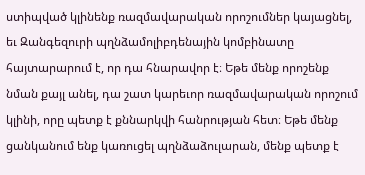ստիպված կլինենք ռազմավարական որոշումներ կայացնել, եւ Զանգեզուրի պղնձամոլիբդենային կոմբինատը հայտարարում է, որ դա հնարավոր է։ Եթե մենք որոշենք նման քայլ անել, դա շատ կարեւոր ռազմավարական որոշում կլինի, որը պետք է քննարկվի հանրության հետ։ Եթե մենք ցանկանում ենք կառուցել պղնձաձուլարան, մենք պետք է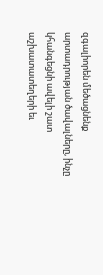զգալիորեն մեծացնենք արտադրության ծավալները, ինչը կհանգեցնի ավելի շատ աշխատատեղերի եւ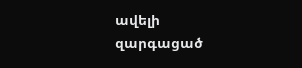ավելի զարգացած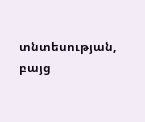տնտեսության, բայց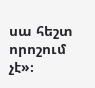սա հեշտ որոշում չէ»։